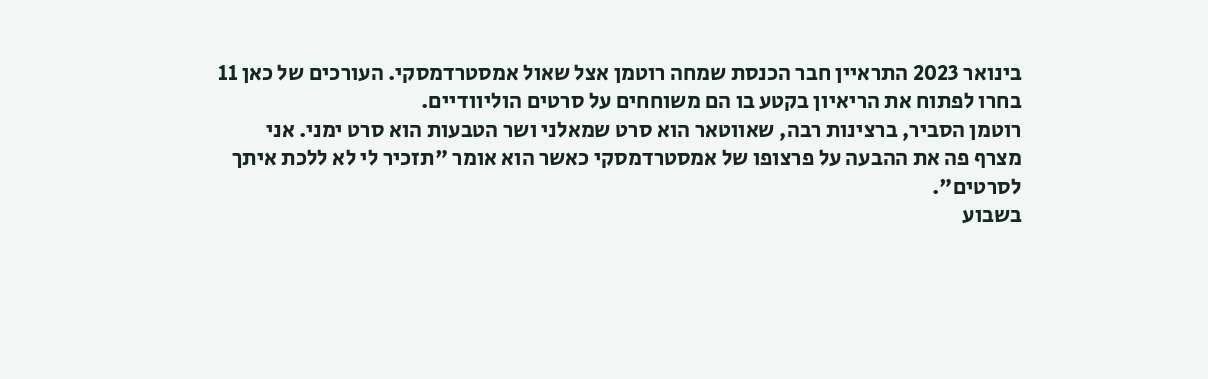בינואר 2023 התראיין חבר הכנסת שמחה רוטמן אצל שאול אמסטרדמסקי. העורכים של כאן 11 בחרו לפתוח את הריאיון בקטע בו הם משוחחים על סרטים הוליוודיים.
רוטמן הסביר, ברצינות רבה, שאווטאר הוא סרט שמאלני ושר הטבעות הוא סרט ימני. אני מצרף פה את ההבעה על פרצופו של אמסטרדמסקי כאשר הוא אומר "תזכיר לי לא ללכת איתך לסרטים".
בשבוע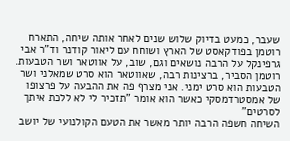שעבר, כמעט בדיוק שלוש שנים לאחר אותה שיחה, התארח רוטמן בפודקאסט של הארץ ושוחח עם ליאור קודנר וד"ר אבי גרפינקל על הרבה נושאים וגם, שוב, על אווטאר ושר הטבעות.
רוטמן הסביר, ברצינות רבה, שאווטאר הוא סרט שמאלני ושר הטבעות הוא סרט ימני. אני מצרף פה את ההבעה על פרצופו של אמסטרדמסקי כאשר הוא אומר "תזכיר לי לא ללכת איתך לסרטים"
השיחה חשפה הרבה יותר מאשר את הטעם הקולנועי של יושב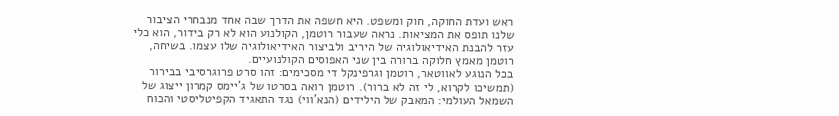ראש ועדת החוקה, חוק ומשפט. היא חשפה את הדרך שבה אחד מנבחרי הציבור שלנו תופס את המציאות. נראה שעבור רוטמן, הקולנוע הוא לא רק בידור, הוא כלי עזר להבנת האידיאולוגיה של היריב ולביצור האידיאולוגיה שלו עצמו. בשיחה, רוטמן מאמץ חלוקה ברורה בין שני האפוסים הקולנועיים.
בכל הנוגע לאווטאר, רוטמן וגרפינקל די מסכימים: זהו סרט פרוגרסיבי בבירור (תמשיכו לקרוא, לי זה לא ברור). רוטמן רואה בסרטו של ג'יימס קמרון ייצוג של השמאל העולמי: המאבק של הילידים (הנא'ווי) נגד התאגיד הקפיטליסטי והכוח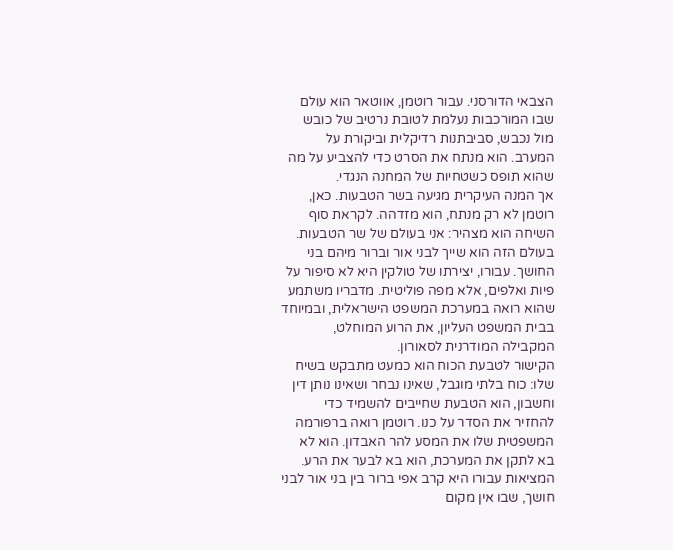הצבאי הדורסני. עבור רוטמן, אווטאר הוא עולם שבו המורכבות נעלמת לטובת נרטיב של כובש מול נכבש, סביבתנות רדיקלית וביקורת על המערב. הוא מנתח את הסרט כדי להצביע על מה שהוא תופס כשטחיות של המחנה הנגדי.
אך המנה העיקרית מגיעה בשר הטבעות. כאן, רוטמן לא רק מנתח, הוא מזדהה. לקראת סוף השיחה הוא מצהיר: אני בעולם של שר הטבעות. בעולם הזה הוא שייך לבני אור וברור מיהם בני החושך. עבורו, יצירתו של טולקין היא לא סיפור על פיות ואלפים, אלא מפה פוליטית. מדבריו משתמע שהוא רואה במערכת המשפט הישראלית, ובמיוחד בבית המשפט העליון, את הרוע המוחלט, המקבילה המודרנית לסאורון.
הקישור לטבעת הכוח הוא כמעט מתבקש בשיח שלו: כוח בלתי מוגבל, שאינו נבחר ושאינו נותן דין וחשבון, הוא הטבעת שחייבים להשמיד כדי להחזיר את הסדר על כנו. רוטמן רואה ברפורמה המשפטית שלו את המסע להר האבדון. הוא לא בא לתקן את המערכת, הוא בא לבער את הרע. המציאות עבורו היא קרב אפי ברור בין בני אור לבני חושך, שבו אין מקום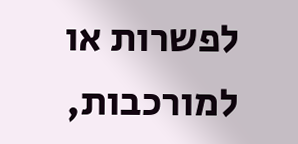לפשרות או למורכבות,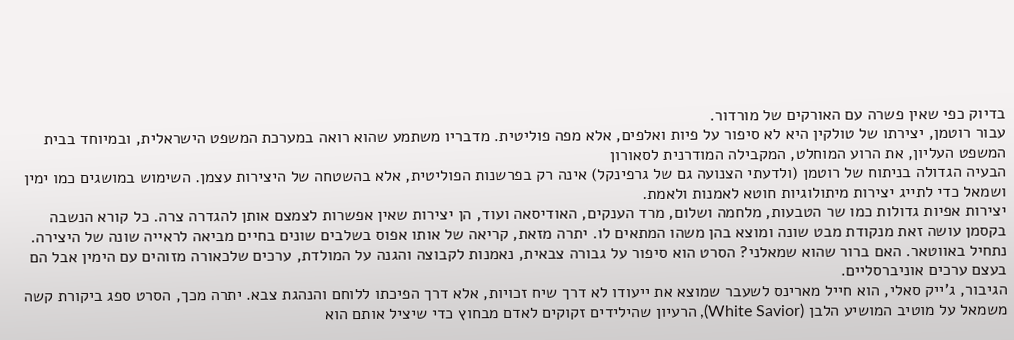בדיוק כפי שאין פשרה עם האורקים של מורדור.
עבור רוטמן, יצירתו של טולקין היא לא סיפור על פיות ואלפים, אלא מפה פוליטית. מדבריו משתמע שהוא רואה במערכת המשפט הישראלית, ובמיוחד בבית המשפט העליון, את הרוע המוחלט, המקבילה המודרנית לסאורון
הבעיה הגדולה בניתוח של רוטמן (ולדעתי הצנועה גם של גרפינקל) אינה רק בפרשנות הפוליטית, אלא בהשטחה של היצירות עצמן. השימוש במושגים כמו ימין ושמאל כדי לתייג יצירות מיתולוגיות חוטא לאמנות ולאמת.
יצירות אפיות גדולות כמו שר הטבעות, מלחמה ושלום, מרד הענקים, האודיסאה ועוד, הן יצירות שאין אפשרות לצמצם אותן להגדרה צרה. כל קורא הנשבה בקסמן עושה זאת מנקודת מבט שונה ומוצא בהן משהו המתאים לו. יתרה מזאת, קריאה של אותו אפוס בשלבים שונים בחיים מביאה לראייה שונה של היצירה.
נתחיל באווטאר. האם ברור שהוא שמאלני? הסרט הוא סיפור על גבורה צבאית, נאמנות לקבוצה והגנה על המולדת, ערכים שלכאורה מזוהים עם הימין אבל הם בעצם ערכים אוניברסליים.
הגיבור, ג'ייק סאלי, הוא חייל מארינס לשעבר שמוצא את ייעודו לא דרך שיח זכויות, אלא דרך הפיכתו ללוחם והנהגת צבא. יתרה מכך, הסרט ספג ביקורת קשה משמאל על מוטיב המושיע הלבן (White Savior), הרעיון שהילידים זקוקים לאדם מבחוץ כדי שיציל אותם הוא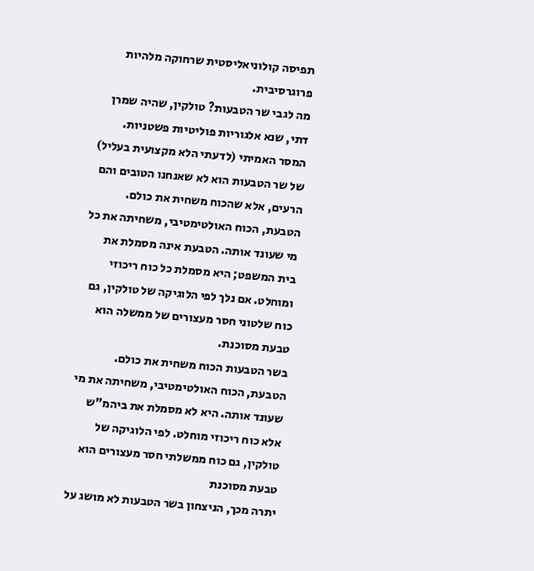תפיסה קולוניאליסטית שרחוקה מלהיות פרוגרסיבית.
מה לגבי שר הטבעות? טולקין, שהיה שמרן דתי, שנא אלגוריות פוליטיות פשטניות. המסר האמיתי (לדעתי הלא מקצועית בעליל) של שר הטבעות הוא לא שאנחנו הטובים והם הרעים, אלא שהכוח משחית את כולם. הטבעת, הכוח האולטימטיבי, משחיתה את כל מי שעונד אותה. הטבעת אינה מסמלת את בית המשפט; היא מסמלת כל כוח ריכוזי ומוחלט. אם נלך לפי הלוגיקה של טולקין, גם כוח שלטוני חסר מעצורים של ממשלה הוא טבעת מסוכנת.
בשר הטבעות הכוח משחית את כולם. הטבעת, הכוח האולטימטיבי, משחיתה את מי שעונד אותה. היא לא מסמלת את ביהמ"ש אלא כוח ריכוזי מוחלט. לפי הלוגיקה של טולקין, גם כוח ממשלתי חסר מעצורים הוא טבעת מסוכנת
יתרה מכך, הניצחון בשר הטבעות לא מושג על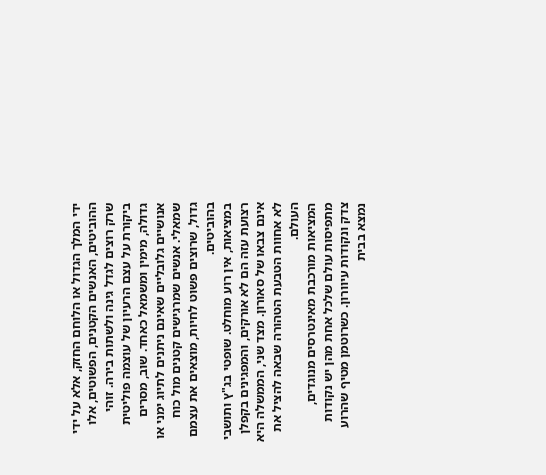ידי המלך הגדול או הלוחם החזק, אלא על ידי ההוביטים, האנשים הקטנים, הפשוטים, אלו שרק רוצים לגדל גינה ולשתות בירה. זוהי ביקורת על עצם הרעיון של עוצמה פוליטית גדולה, מימין ומשמאל כאחד. שוב, מסרים אנושיים גלובליים שאינם ניתנים לתיוג ימני או שמאלי. אנשים שמרגישים קטנים מול כוח גדול, שרוצים פשוט לחיות, מוצאים את עצמם בהוביטים.
במציאות, אין רוע מוחלט. שופטי בג"ץ ותושבי רצועת עזה הם לא אורקים, והמפגינים בקפלן אינם צבאו של סאורון. מצד שני, הממשלה היא לא אחוות הטבעת הטהורה שבאה להציל את העולם.
המציאות מורכבת מאינטרסים מנוגדים, מתפיסות עולם שלכל אחת מהן יש נקודות צדק ונקודות עיוורון. כשרוטמן מטיף שהרוע נמצא בבית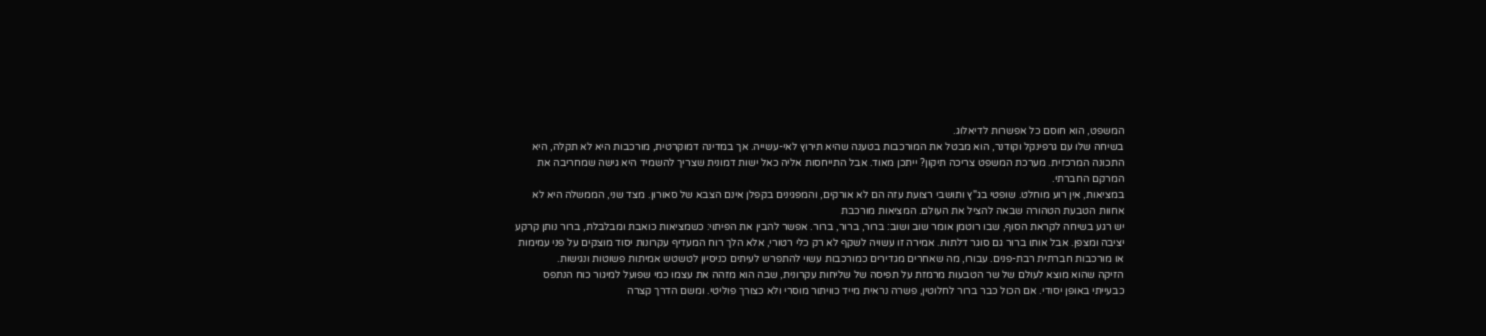המשפט, הוא חוסם כל אפשרות לדיאלוג.
בשיחה שלו עם גרפינקל וקודנר, הוא מבטל את המורכבות בטענה שהיא תירוץ לאי-עשייה. אך במדינה דמוקרטית, מורכבות היא לא תקלה, היא התכונה המרכזית. מערכת המשפט צריכה תיקון? ייתכן מאוד. אבל התייחסות אליה כאל ישות דמונית שצריך להשמיד היא גישה שמחריבה את המרקם החברתי.
במציאות, אין רוע מוחלט. שופטי בג"ץ ותושבי רצועת עזה הם לא אורקים, והמפגינים בקפלן אינם הצבא של סאורון. מצד שני, הממשלה היא לא אחוות הטבעת הטהורה שבאה להציל את העולם. המציאות מורכבת
יש רגע בשיחה לקראת הסוף, שבו רוטמן אומר שוב ושוב: ברור, ברור, ברור. אפשר להבין את הפיתוי: כשמציאות כואבת ומבלבלת, ברור נותן קרקע יציבה ומצפן. אבל אותו ברור גם סוגר דלתות. אמירה זו עשויה לשקף לא רק כלי רטורי, אלא הלך רוח המעדיף עקרונות יסוד מוצקים על פני עמימות או מורכבות חברתית רבת-פנים. עבורו, מה שאחרים מגדירים כמורכבות עשוי להתפרש לעיתים כניסיון לטשטש אמיתות פשוטות ונגישות.
הזיקה שהוא מוצא לעולם של שר הטבעות מרמזת על תפיסה של שליחות עקרונית, שבה הוא מזהה את עצמו כמי שפועל למיגור כוח הנתפס כבעייתי באופן יסודי. אם הכול כבר ברור לחלוטין, פשרה נראית מייד כוויתור מוסרי ולא כצורך פוליטי. ומשם הדרך קצרה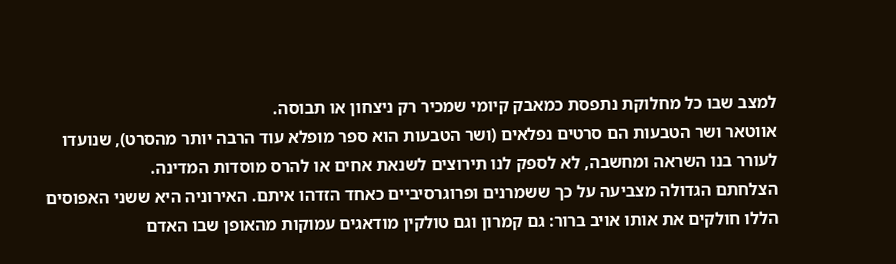למצב שבו כל מחלוקת נתפסת כמאבק קיומי שמכיר רק ניצחון או תבוסה.
אווטאר ושר הטבעות הם סרטים נפלאים (ושר הטבעות הוא ספר מופלא עוד הרבה יותר מהסרט), שנועדו לעורר בנו השראה ומחשבה, לא לספק לנו תירוצים לשנאת אחים או להרס מוסדות המדינה.
הצלחתם הגדולה מצביעה על כך ששמרנים ופרוגרסיביים כאחד הזדהו איתם. האירוניה היא ששני האפוסים הללו חולקים את אותו אויב ברור: גם קמרון וגם טולקין מודאגים עמוקות מהאופן שבו האדם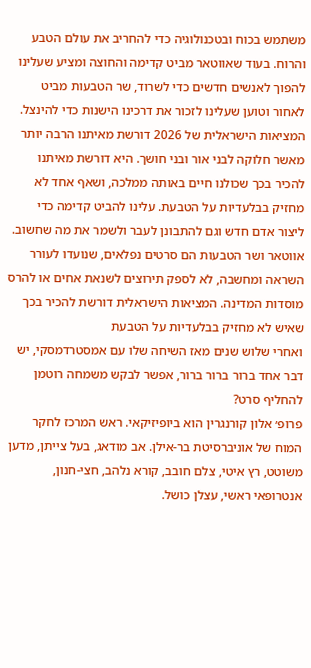משתמש בכוח ובטכנולוגיה כדי להחריב את עולם הטבע והרוח. בעוד שאווטאר מביט קדימה והחוצה ומציע שעלינו להפוך לאנשים חדשים כדי לשרוד, שר הטבעות מביט לאחור וטוען שעלינו לזכור את דרכינו הישנות כדי להינצל.
המציאות הישראלית של 2026 דורשת מאיתנו הרבה יותר מאשר חלוקה לבני אור ובני חושך. היא דורשת מאיתנו להכיר בכך שכולנו חיים באותה ממלכה, ושאף אחד לא מחזיק בבלעדיות על הטבעת. עלינו להביט קדימה כדי ליצור אדם חדש וגם להתבונן לעבר ולשמר את מה שחשוב.
אווטאר ושר הטבעות הם סרטים נפלאים, שנועדו לעורר השראה ומחשבה, לא לספק תירוצים לשנאת אחים או להרס מוסדות המדינה. המציאות הישראלית דורשת להכיר בכך שאיש לא מחזיק בבלעדיות על הטבעת
ואחרי שלוש שנים מאז השיחה שלו עם אמסטרדמסקי, יש דבר אחד ברור ברור ברור, אפשר לבקש משמחה רוטמן להחליף סרט?
פרופ׳ אלון קורנגרין הוא ביופיזיקאי. ראש המרכז לחקר המוח של אוניברסיטת בר-אילן. אב מודאג, בעל צייתן, מדען משוטט, רץ איטי, צלם חובב, קורא נלהב, חצי-חנון, אנטרופאי ראשי, עצלן כושל.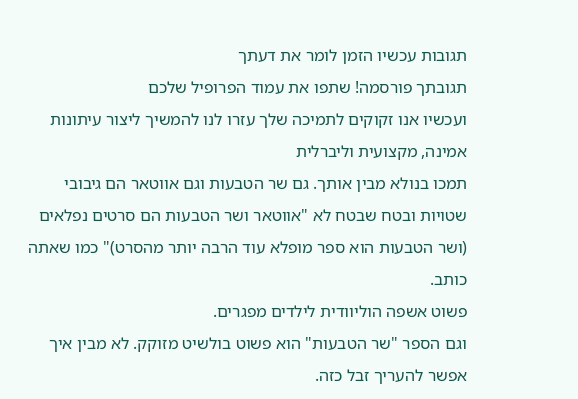תגובות עכשיו הזמן לומר את דעתך
תגובתך פורסמה! שתפו את עמוד הפרופיל שלכם
ועכשיו אנו זקוקים לתמיכה שלך עזרו לנו להמשיך ליצור עיתונות אמינה, מקצועית וליברלית
תמכו בנולא מבין אותך. גם שר הטבעות וגם אווטאר הם גיבובי שטויות ובטח שבטח לא "אווטאר ושר הטבעות הם סרטים נפלאים (ושר הטבעות הוא ספר מופלא עוד הרבה יותר מהסרט)" כמו שאתה כותב.
פשוט אשפה הוליוודית לילדים מפגרים.
וגם הספר "שר הטבעות" הוא פשוט בולשיט מזוקק. לא מבין איך אפשר להעריך זבל כזה.